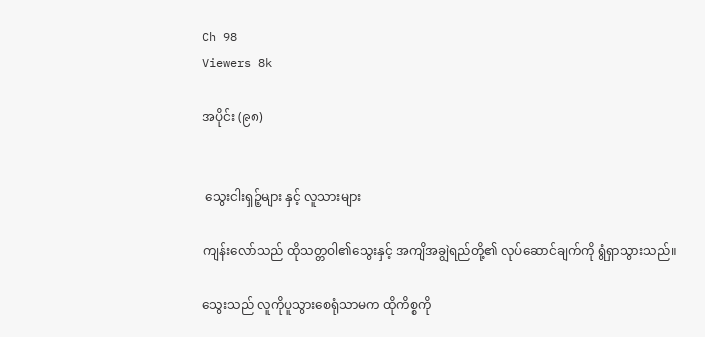Ch 98
Viewers 8k

အပိုင်း (၉၈)


 သွေးငါးရှဉ့်များ နှင့် လူသားများ

ကျန်းလော်သည် ထိုသတ္တဝါ၏သွေးနှင့် အကျိအချွဲရည်တို့၏ လုပ်ဆောင်ချက်ကို ရွံရှာသွားသည်။

သွေးသည် လူကိုပူသွားစေရုံသာမက ထိုကိစ္စကို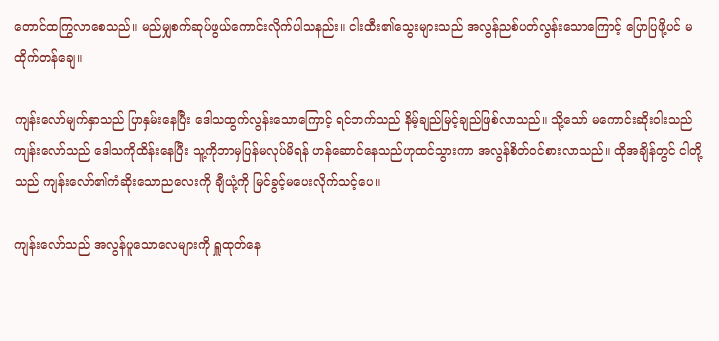တောင်ထကြွလာစေသည်။ မည်မျှစက်ဆုပ်ဖွယ်ကောင်းလိုက်ပါသနည်း။ ငါးထီး၏သွေးများသည် အလွန်ညစ်ပတ်လွန်းသောကြောင့် ပြောပြဖို့ပင် မထိုက်တန်ချေ။

ကျန်းလော်မျက်နှာသည် ပြာနှမ်းနေပြီး ဒေါသထွက်လွန်းသောကြောင့် ရင်ဘက်သည် နိမ့်ချည်မြင့်ချည်ဖြစ်လာသည်။ သို့သော် မကောင်းဆိုးဝါးသည် ကျန်းလော်သည် ဒေါသကိုထိန်းနေပြီး သူ့ကိုဘာမှပြန်မလုပ်မိရန် ဟန်ဆောင်နေသည်ဟုထင်သွားကာ အလွန်စိတ်ဝင်စားလာသည်။ ထိုအချိန်တွင် ငါတို့သည် ကျန်းလော်၏ကံဆိုးသောညလေးကို ချီယုံ့ကို မြင်ခွင့်မပေးလိုက်သင့်ပေ။

ကျန်းလော်သည် အလွန်ပူသောလေများကို ရှူထုတ်နေ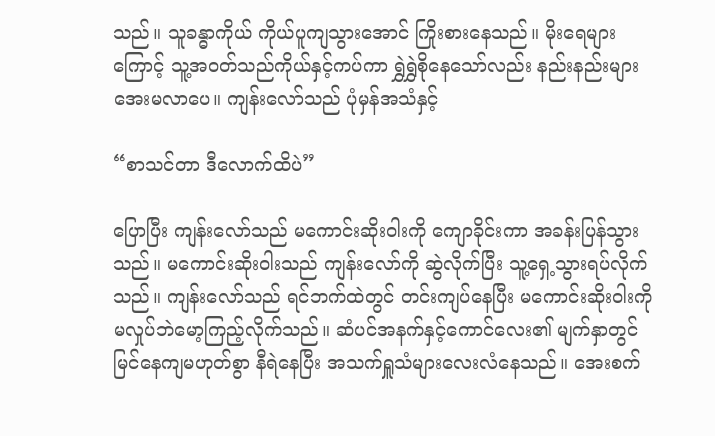သည်။ သူခန္ဓာကိုယ် ကိုယ်ပူကျသွားအောင် ကြိုးစားနေသည်။ မိုးရေများကြောင့် သူ့အဝတ်သည်ကိုယ်နှင့်ကပ်ကာ ရွှဲရွှဲစိုနေသော်လည်း နည်းနည်းများအေးမလာပေ။ ကျန်းလော်သည် ပုံမှန်အသံနှင့်

“စာသင်တာ ဒီလောက်ထိပဲ”

ပြောပြီး ကျန်းလော်သည် မကောင်းဆိုးဝါးကို ကျောခိုင်းကာ အခန်းပြန်သွားသည်။ မကောင်းဆိုးဝါးသည် ကျန်းလော်ကို ဆွဲလိုက်ပြီး သူ့ရှေ့သွားရပ်လိုက်သည်။ ကျန်းလော်သည် ရင်ဘက်ထဲတွင် တင်းကျပ်နေပြီး မကောင်းဆိုးဝါးကို မလှုပ်ဘဲမော့ကြည့်လိုက်သည်။ ဆံပင်အနက်နှင့်ကောင်လေး၏ မျက်နှာတွင် မြင်နေကျမဟုတ်စွာ နီရဲနေပြီး အသက်ရှူသံများလေးလံနေသည်။ အေးစက်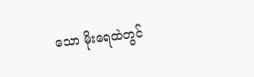သော မိုးရေထဲတွင်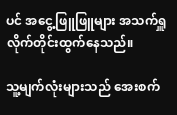ပင် အငွေ့ဖြူဖြူများ အသက်ရှူလိုက်တိုင်းထွက်နေသည်။

သူ့မျက်လုံးများသည် အေးစက်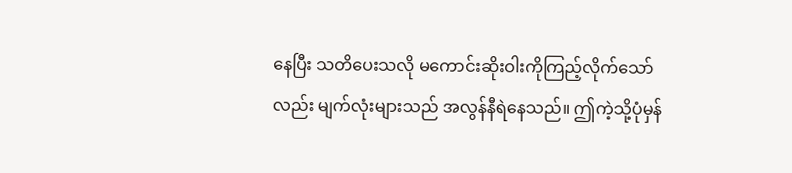နေပြီး သတိပေးသလို မကောင်းဆိုးဝါးကိုကြည့်လိုက်သော်လည်း မျက်လုံးများသည် အလွန်နီရဲနေသည်။ ဤကဲ့သို့ပုံမှန်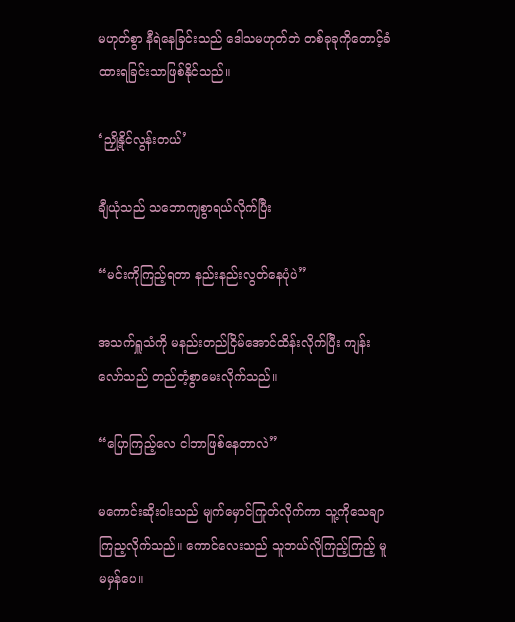မဟုတ်စွာ နီရဲနေခြင်းသည် ဒေါသမဟုတ်ဘဲ တစ်ခုခုကိုတောင့်ခံထားရခြင်းသာဖြစ်နိုင်သည်။

‘ညှို့နိုင်လွန်းတယ်’

ချီယုံသည် သ‌ဘောကျစွာရယ်လိုက်ပြီး

“မင်းကိုကြည့်ရတာ နည်းနည်းလွတ်နေပုံပဲ”

အသက်ရှူသံကို မနည်းတည်ငြိမ်အောင်ထိန်းလိုက်ပြီး ကျန်းလော်သည် တည်တံ့စွာမေးလိုက်သည်။

“ပြောကြည့်လေ ငါဘာဖြစ်နေတာလဲ”

မကောင်းဆိုးဝါးသည် မျက်မှောင်ကြုတ်လိုက်ကာ သူ့ကိုသေချာကြည့လိုက်သည်။ ကောင်လေးသည် သူဘယ်လိုကြည့်ကြည့် မူမမှန်ပေ။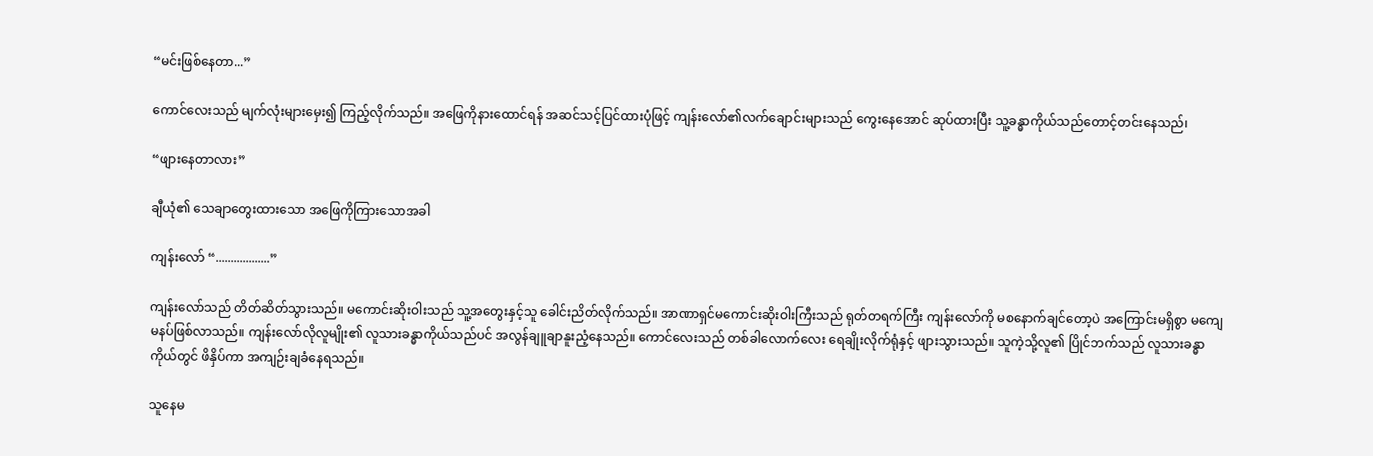“မင်းဖြစ်နေတာ...”

ကောင်လေးသည် မျက်လုံးများမှေး၍ ကြည့်လိုက်သည်။ အဖြေကိုနားထောင်ရန် အဆင်သင့်ပြင်ထားပုံဖြင့် ကျန်းလော်၏လက်ချောင်းများသည် ကွေးနေအောင် ဆုပ်ထားပြီး သူ့ခန္ဓာကိုယ်သည်တောင့်တင်းနေသည်၊

“ဖျားနေတာလား”

ချီယုံ၏ သေချာတွေးထားသော အဖြေကိုကြားသောအခါ

ကျန်းလော် “..................”

ကျန်းလော်သည် တိတ်ဆိတ်သွားသည်။ မကောင်းဆိုးဝါးသည် သူ့အတွေးနှင့်သူ ခေါင်းညိတ်လိုက်သည်။ အာဏာရှင်မကောင်းဆိုးဝါးကြီးသည် ရုတ်တရက်ကြီး ကျန်းလော်ကို မစနောက်ချင်တော့ပဲ အကြောင်းမရှိစွာ မကျေမနပ်ဖြစ်လာသည်။ ကျန်းလော်လိုလူမျိုး၏ လူသားခန္ဓာကိုယ်သည်ပင် အလွန်ချူချာနူးညံ့နေသည်။ ကောင်လေးသည် တစ်ခါလောက်လေး ရေချိုးလိုက်ရုံနှင့် ဖျားသွားသည်။ သူကဲ့သို့လူ၏ ပြိုင်ဘက်သည် လူသားခန္ဓာကိုယ်တွင် ဖိနှိပ်ကာ အကျဉ်းချခံနေရသည်။

သူနေမ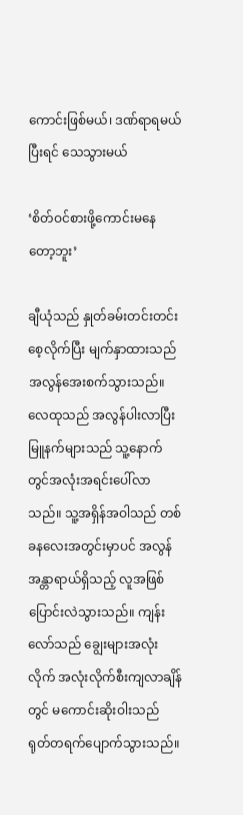ကောင်းဖြစ်မယ်၊ ဒဏ်ရာရမယ် ပြီးရင် သေသွားမယ်

‘စိတ်ဝင်စားဖို့ကောင်းမနေတော့ဘူး’

ချီယုံသည် နှုတ်ခမ်းတင်းတင်းစေ့လိုက်ပြီး မျက်နှာထားသည် အလွန်အေးစက်သွားသည်။ လေထုသည် အလွန်ပါးလာပြီး မြူနက်များသည် သူ့နောက်တွင်အလုံးအရင်းပေါ်လာသည်။ သူ့အရှိန်အဝါသည် တစ်ခနလေးအတွင်းမှာပင် အလွန်အန္တာရာယ်ရှိသည့် လူအဖြစ်ပြောင်းလဲသွားသည်။ ကျန်းလော်သည် ချွေးများအလုံးလိုက် အလုံးလိုက်စီးကျလာချိန်တွင် မကောင်းဆိုးဝါးသည် ရုတ်တရက်ပျောက်သွားသည်။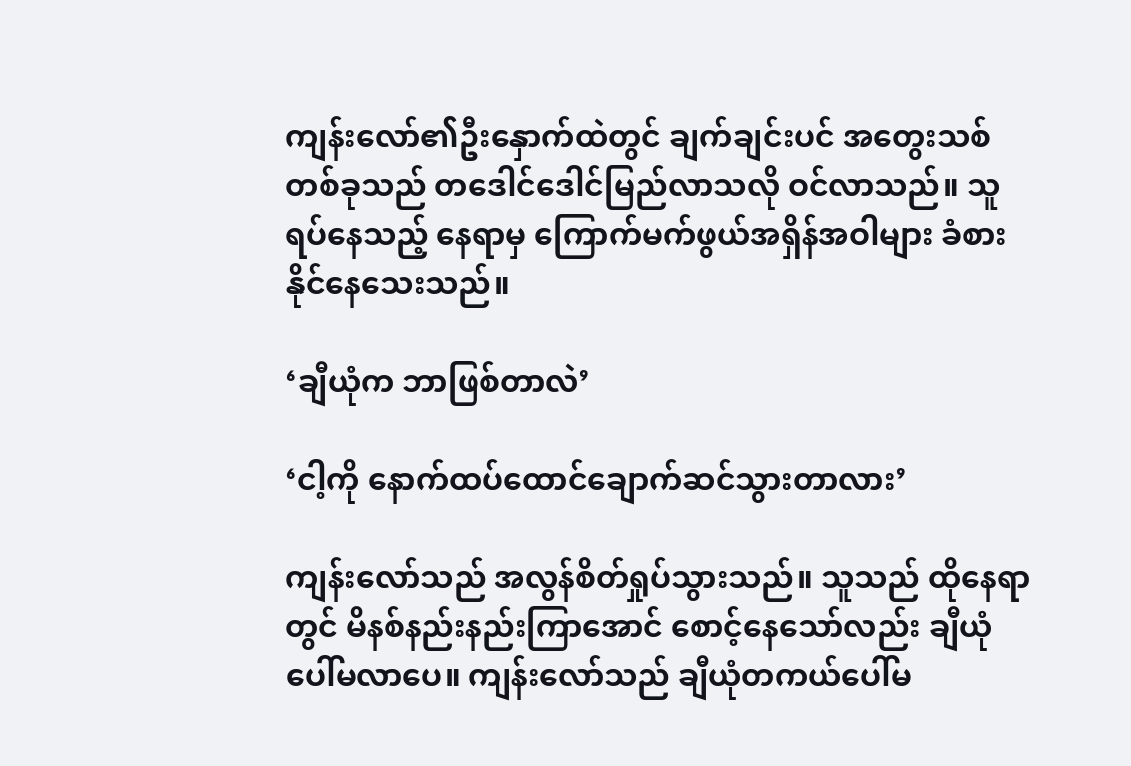ကျန်းလော်၏ဦးနှောက်ထဲတွင် ချက်ချင်းပင် အတွေးသစ်တစ်ခုသည် တဒေါင်ဒေါင်မြည်လာသလို ဝင်လာသည်။ သူရပ်နေသည့် နေရာမှ ကြောက်မက်ဖွယ်အရှိန်အဝါများ ခံစားနိုင်နေသေးသည်။

‘ချီယုံက ဘာဖြစ်တာလဲ’

‘ငါ့ကို နောက်ထပ်ထောင်ချောက်ဆင်သွားတာလား’

ကျန်းလော်သည် အလွန်စိတ်ရှုပ်သွားသည်။ သူသည် ထိုနေရာတွင် မိနစ်နည်းနည်းကြာအောင် စောင့်နေသော်လည်း ချီယုံပေါ်မလာပေ။ ကျန်းလော်သည် ချီယုံတကယ်ပေါ်မ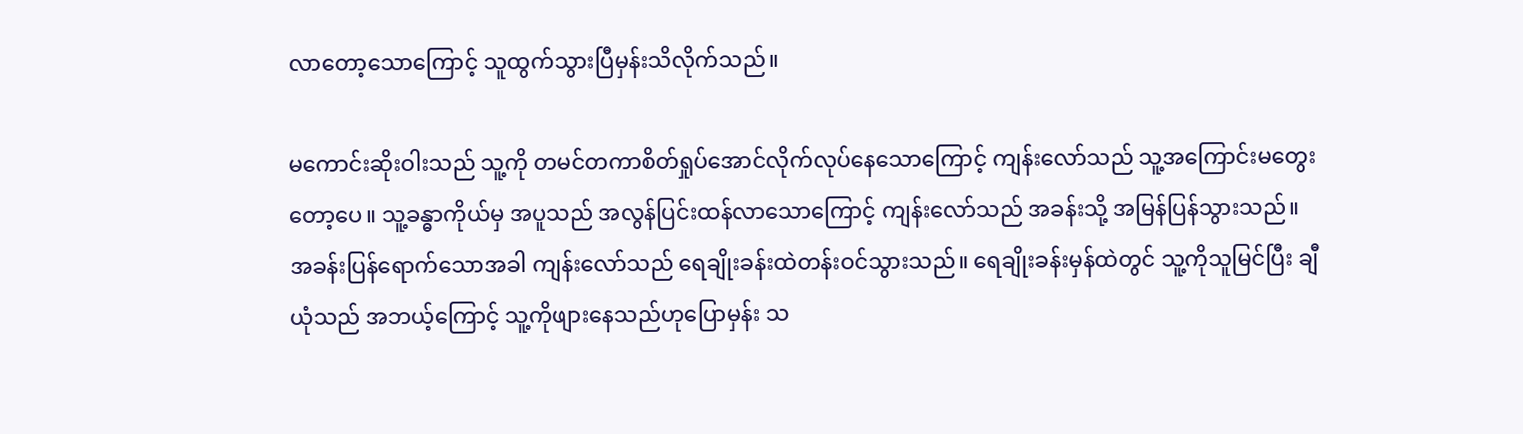လာတော့သောကြောင့် သူထွက်သွားပြီမှန်းသိလိုက်သည်။

မကောင်းဆိုးဝါးသည် သူ့ကို တမင်တကာစိတ်ရှုပ်အောင်လိုက်လုပ်နေသောကြောင့် ကျန်းလော်သည် သူ့အကြောင်းမတွေးတော့ပေ။ သူ့ခန္ဓာကိုယ်မှ အပူသည် အလွန်ပြင်းထန်လာသောကြောင့် ကျန်းလော်သည် အခန်းသို့ အမြန်ပြန်သွားသည်။ အခန်းပြန်ရောက်သောအခါ ကျန်းလော်သည် ရေချိုးခန်းထဲတန်းဝင်သွားသည်။ ရေချိုးခန်းမှန်ထဲတွင် သူ့ကိုသူမြင်ပြီး ချီယုံသည် အဘယ့်ကြောင့် သူ့ကိုဖျားနေသည်ဟုပြောမှန်း သ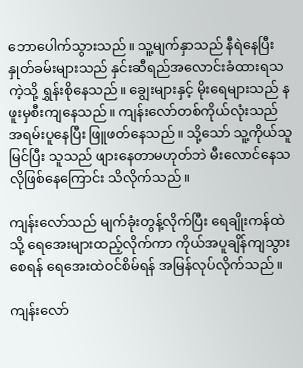ဘောပေါက်သွားသည်။ သူ့မျက်နှာသည် နီရဲနေပြီး နှုတ်ခမ်းများသည် နှင်းဆီရည်အလောင်းခံထားရသကဲ့သို့ ရွှန်းစိုနေသည်။ ချွေးများနှင့် မိုးရေများသည် နဖူးမှစီးကျနေသည်။ ကျန်းလော်တစ်ကိုယ်လုံးသည် အရမ်းပူနေပြီး ဖြူဖတ်နေသည်။ သို့သော် သူ့ကိုယ်သူမြင်ပြီး သူသည် ဖျားနေတာမဟုတ်ဘဲ မီးလောင်နေသလိုဖြစ်နေကြောင်း သိလိုက်သည်။

ကျန်းလော်သည် မျက်ခုံးတွန့်လိုက်ပြီး ရေချိုးကန်ထဲသို့‌ ရေအေးများထည့်လိုက်ကာ ကိုယ်အပူချိန်ကျသွားစေရန် ရေအေးထဲဝင်စိမ်ရန် အမြန်လုပ်လိုက်သည်။

ကျန်းလော်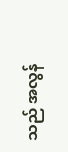သည် အလွန်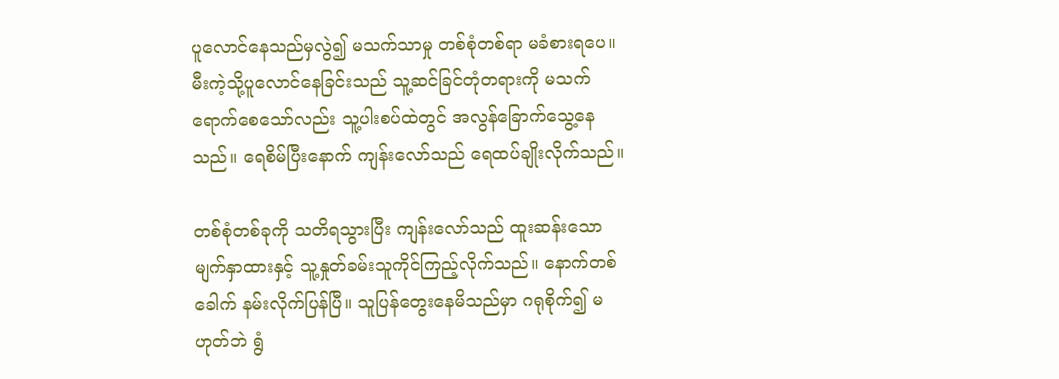ပူလောင်နေသည်မှလွဲ၍ မသက်သာမှု တစ်စုံတစ်ရာ မခံစားရပေ။ မီးကဲ့သို့ပူလောင်နေခြင်းသည် သူ့ဆင်ခြင်တုံတရားကို မသက်ရောက်စေသော်လည်း သူ့ပါးစပ်ထဲတွင် အလွန်ခြောက်သွေ့နေသည်။ ရေစိမ်ပြီးနောက် ကျန်းလော်သည် ရေထပ်ချိုးလိုက်သည်။

တစ်စုံတစ်ခုကို သတိရသွားပြီး ကျန်းလော်သည် ထူးဆန်းသောမျက်နှာထားနှင့် သူ့နှုတ်ခမ်းသူကိုင်ကြည့်လိုက်သည်။ နောက်တစ်ခေါက် နမ်းလိုက်ပြန်ပြီ။ သူပြန်တွေးနေမိသည်မှာ ဂရုစိုက်၍ မဟုတ်ဘဲ ရွံ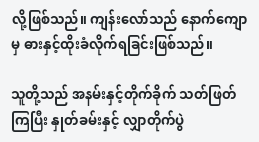လို့ဖြစ်သည်။ ကျန်းလော်သည် နောက်ကျောမှ ဓားနှင့်ထိုးခံလိုက်ရခြင်းဖြစ်သည်။

သူတို့သည် အနမ်းနှင့်တိုက်ခိုက် သတ်ဖြတ်ကြပြီး နှုတ်ခမ်းနှင့် လျှာတိုက်ပွဲ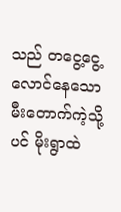သည် တငွေ့ငွေ့လောင်နေသော မီးတောက်ကဲ့သို့ပင် မိုးရွာထဲ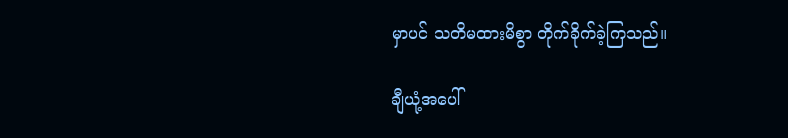မှာပင် သတိမထားမိစွာ တိုက်ခိုက်ခဲ့ကြသည်။

ချီယုံ့အပေါ်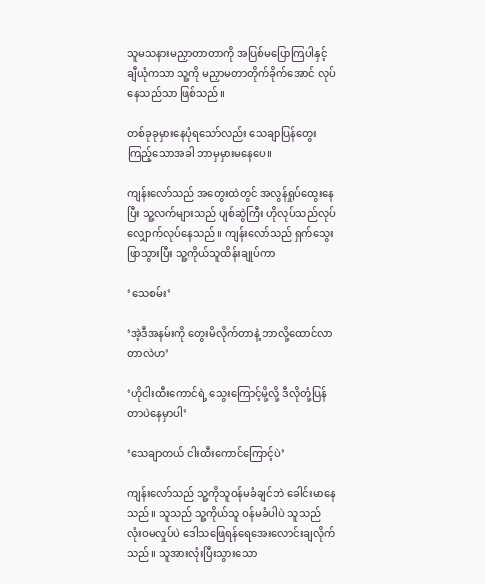သူမသနားမညှာတာတာကို အပြစ်မပြောကြပါနှင့် ချီယုံကသာ သူ့ကို မညှာမတာတိုက်ခိုက်အောင် လုပ်နေသည်သာ ဖြစ်သည်။

တစ်ခုခုမှားနေပုံရသော်လည်း သေချာပြန်တွေးကြည့်သောအခါ ဘာမှမှားမနေပေ။

ကျန်းလော်သည် အတွေးထဲတွင် အလွန်ရှုပ်ထွေးနေပြီး သူ့လက်များသည် ပျစ်ဆွဲကြီး ဟိုလုပ်သည်လုပ် လျှောက်လုပ်နေသည်။ ကျန်းလော်သည် ရှက်သွေးဖြာသွားပြီး သူ့ကိုယ်သူထိန်းချုပ်ကာ

‘သေစမ်း’

‘အဲ့ဒီအနမ်းကို တွေးမိလိုက်တာနဲ့ ဘာလို့ထောင်လာတာလဲဟ’

‘ဟိုငါးထီးကောင်ရဲ့ သွေးကြောင့်မို့လို့ ဒီလိုတုံ့ပြန်တာပဲနေမှာပါ’

‘သေချာတယ် ငါးထီးကောင်ကြောင့်ပဲ’

ကျန်းလော်သည် သူ့ကိုသူဝန်မခံချင်ဘဲ ခေါင်းမာနေသည်။ သူသည် သူ့ကိုယ်သူ ဝန်မခံပါပဲ သူသည် လုံးဝမလှုပ်ပဲ ဒေါသဖြေရန်ရေအေးလောင်းချလိုက်သည်။ သူအားလုံးပြီးသွားသော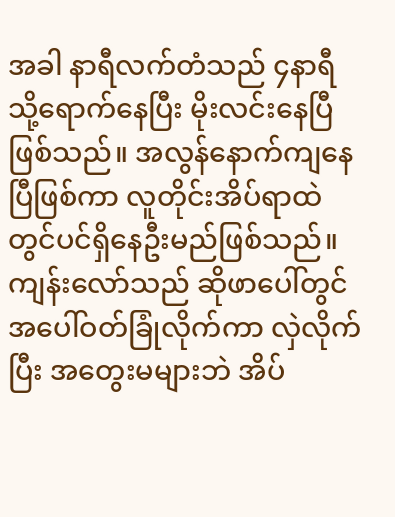အခါ နာရီလက်တံသည် ၄နာရီသို့ရောက်နေပြီး မိုးလင်းနေပြီဖြစ်သည်။ အလွန်နောက်ကျနေပြီဖြစ်ကာ လူတိုင်းအိပ်ရာထဲတွင်ပင်ရှိနေဦးမည်ဖြစ်သည်။ ကျန်းလော်သည် ဆိုဖာပေါ်တွင် အပေါ်ဝတ်ခြုံလိုက်ကာ လှဲလိုက်ပြီး အတွေးမများဘဲ အိပ်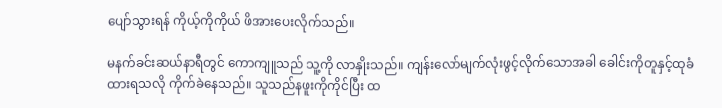ပျော်သွားရန် ကိုယ့်ကိုကိုယ် ဖိအားပေးလိုက်သည်။

မနက်ခင်းဆယ်နာရီတွင် ကောကျူသည် သူ့ကို လာနှိုးသည်။ ကျန်းလော်မျက်လုံးဖွင့်လိုက်သောအခါ ခေါင်းကိုတူနှင့်ထုခံထားရသလို ကိုက်ခဲနေသည်။ သူသည်နဖူးကိုကိုင်ပြီး ထ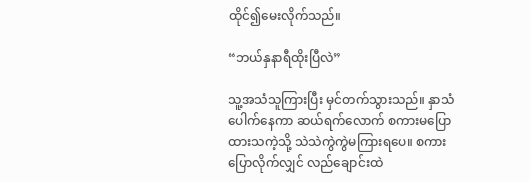ထိုင်၍မေးလိုက်သည်။

“ဘယ်နှနာရီထိုးပြီလဲ”

သူ့အသံသူကြားပြီး မှင်တက်သွားသည်။ နှာသံပေါက်နေကာ ဆယ်ရက်လောက် စကားမပြောထားသကဲ့သို့ သဲသဲကွဲကွဲမကြားရပေ။ စကားပြောလိုက်လျှင် လည်ချောင်းထဲ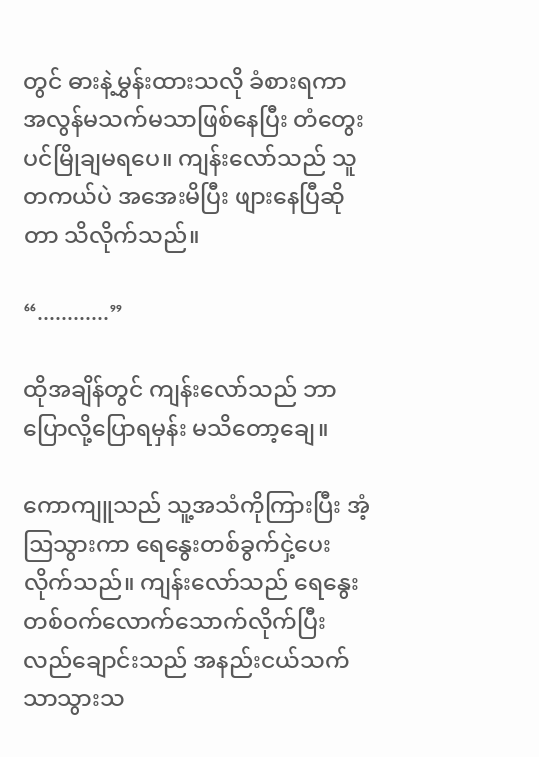တွင် ဓားနဲ့မွှန်းထားသလို ခံစားရကာ အလွန်မသက်မသာဖြစ်နေပြီး တံတွေးပင်မြိုချမရပေ။ ကျန်းလော်သည် သူတကယ်ပဲ အအေးမိပြီး ဖျားနေပြီဆိုတာ သိလိုက်သည်။

“............”

ထိုအချိန်တွင် ကျန်းလော်သည် ဘာပြောလို့ပြောရမှန်း မသိတော့ချေ။

ကောကျူသည် သူ့အသံကိုကြားပြီး အံ့ဩသွားကာ ရေနွေးတစ်ခွက်ငှဲ့ပေးလိုက်သည်။ ကျန်းလော်သည် ရေနွေးတစ်ဝက်လောက်သောက်လိုက်ပြီး လည်ချောင်းသည် အနည်းငယ်သက်သာသွားသ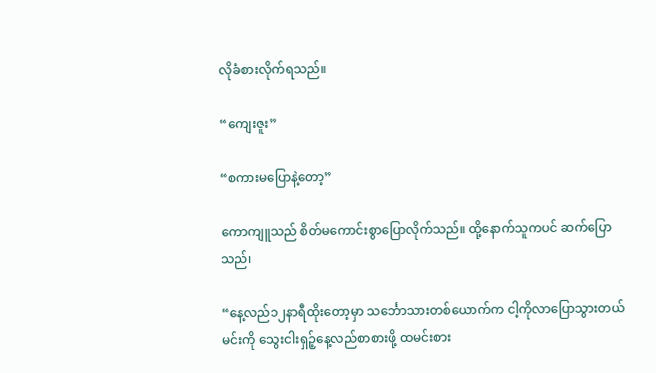လိုခံစားလိုက်ရသည်။

“ကျေးဇူး”

“စကားမပြောနဲ့တော့”

ကောကျူသည် စိတ်မကောင်းစွာပြောလိုက်သည်။ ထို့နောက်သူကပင် ဆက်ပြောသည်၊

“နေ့လည်၁၂နာရီထိုးတော့မှာ သင်္ဘောသားတစ်ယောက်က ငါ့ကိုလာပြောသွားတယ် မင်းကို သွေးငါးရှဉ့်နေ့လည်စာစားဖို့ ထမင်းစား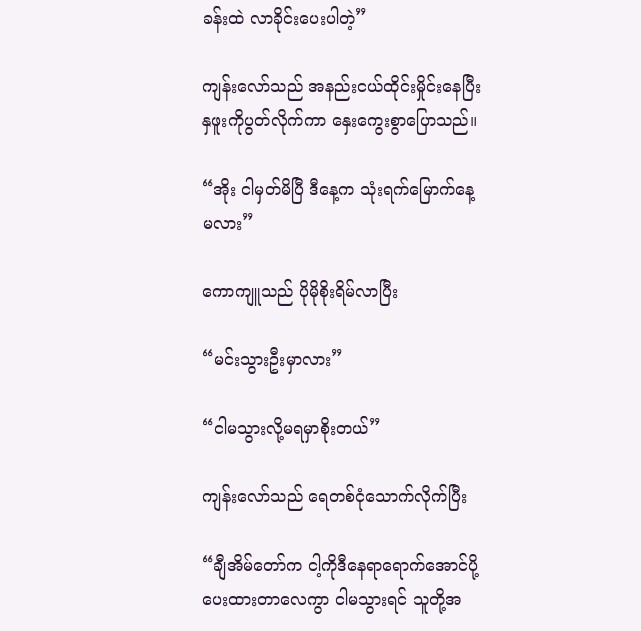ခန်းထဲ လာခိုင်းပေးပါတဲ့”

ကျန်းလော်သည် အနည်းငယ်ထိုင်းမှိုင်းနေပြီး နှဖူးကိုပွတ်လိုက်ကာ နှေးကွေးစွာပြောသည်။

“အိုး ငါမှတ်မိပြီ ဒီနေ့က သုံးရက်မြောက်နေ့မလား”

ကောကျူသည် ပိုမိုစိုးရိမ်လာပြီး

“မင်းသွားဦးမှာလား”

“ငါမသွားလို့မရမှာစိုးတယ်”

ကျန်းလော်သည် ရေတစ်ငုံသောက်လိုက်ပြီး

“ချီအိမ်တော်က ငါ့ကိုဒီနေရာရောက်အောင်ပို့ပေးထားတာလေကွာ ငါမသွားရင် သူတို့အ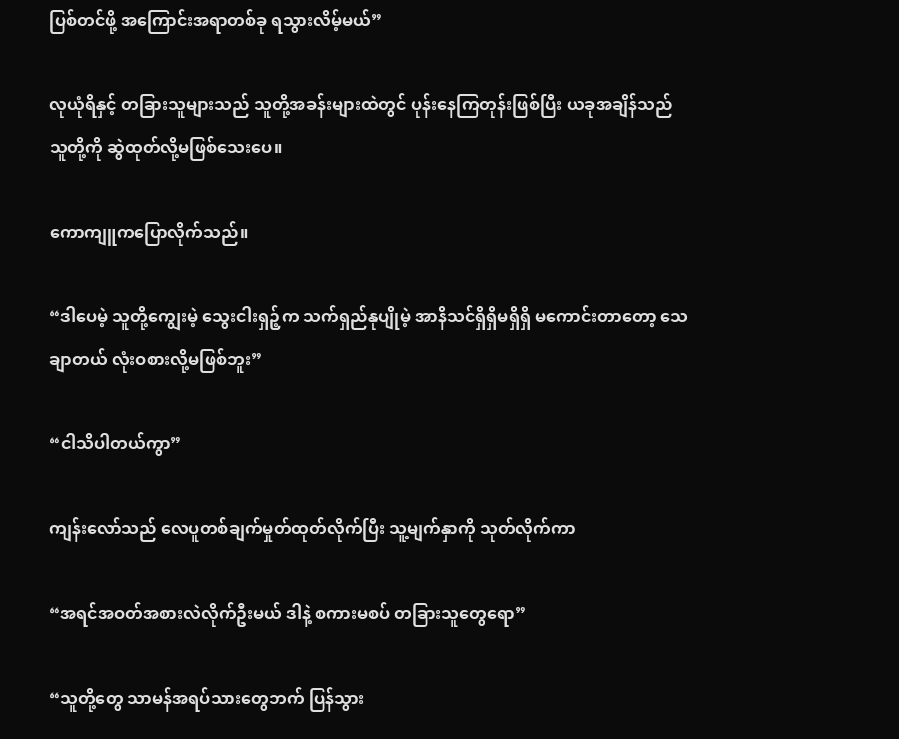ပြစ်တင်ဖို့ အကြောင်းအရာတစ်ခု ရသွားလိမ့်မယ်”

လုယုံရိနှင့် တခြားသူများသည် သူတို့အခန်းများထဲတွင် ပုန်းနေကြတုန်းဖြစ်ပြီး ယခုအချိန်သည် သူတို့ကို ဆွဲထုတ်လို့မဖြစ်သေးပေ။

ကောကျူကပြောလိုက်သည်။

“ဒါပေမဲ့ သူတို့ကျွေးမဲ့ သွေးငါးရှဉ့်က သက်ရှည်နုပျိုမဲ့ အာနိသင်ရှိရှိမရှိရှိ မကောင်းတာတော့ သေချာတယ် လုံးဝစားလို့မဖြစ်ဘူး”

“ငါသိပါတယ်ကွာ”

ကျန်းလော်သည် လေပူတစ်ချက်မှုတ်ထုတ်လိုက်ပြီး သူ့မျက်နှာကို သုတ်လိုက်ကာ

“အရင်အဝတ်အစားလဲလိုက်ဦးမယ် ဒါနဲ့ စကားမစပ် တခြားသူတွေ‌ရော”

“သူတို့တွေ သာမန်အရပ်သားတွေဘက် ပြန်သွား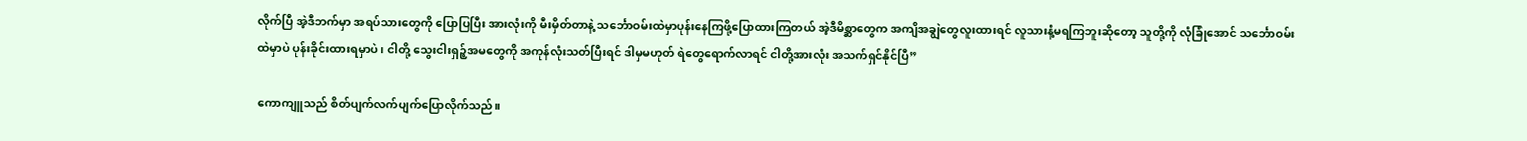လိုက်ပြီ အဲ့ဒီဘက်မှာ အရပ်သားတွေကို ပြောပြပြီး အားလုံးကို မီးမှိတ်တာနဲ့ သင်္ဘောဝမ်းထဲမှာပုန်းနေကြဖို့ပြောထားကြတယ် အဲ့ဒီမိစ္ဆာတွေက အကျိအချွဲတွေလူးထားရင် လူသားနံ့မရကြဘူးဆိုတော့ သူတို့ကို လုံခြုံအောင် သင်္ဘောဝမ်းထဲမှာပဲ ပုန်းခိုင်းထားရမှာပဲ၊ ငါတို့ သွေးငါးရှဉ့်အမတွေကို အကုန်လုံးသတ်ပြီးရင် ဒါမှမဟုတ် ရဲတွေရောက်လာရင် ငါတို့အားလုံး အသက်ရှင်နိုင်ပြီ”

ကောကျူသည် စိတ်ပျက်လက်ပျက်ပြောလိုက်သည်။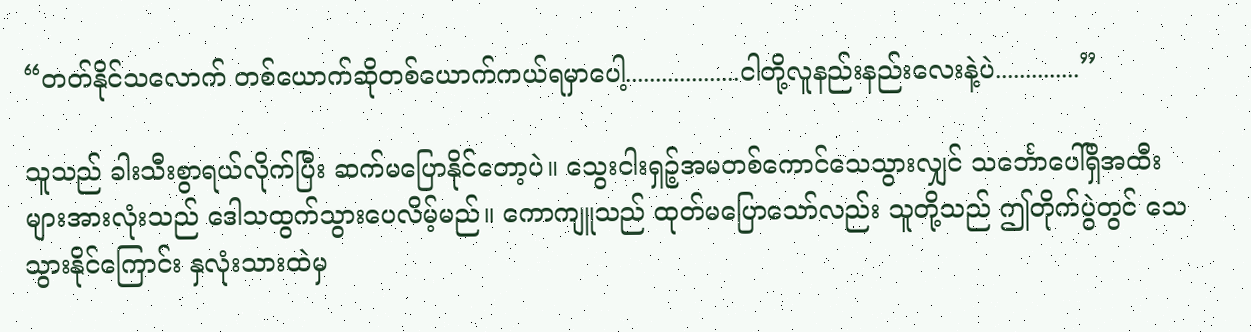“တတ်နိုင်သလောက် တစ်ယောက်ဆိုတစ်ယောက်ကယ်ရမှာပေါ့...................ငါတို့လူနည်းနည်းလေးနဲ့ပဲ..............”

သူသည် ခါးသီးစွာရယ်လိုက်ပြီး ဆက်မပြောနိုင်တော့ပဲ။ သွေးငါးရှဉ့်အမတစ်ကောင်သေသွားလျှင် သင်္ဘောပေါ်ရှိအထီးများအားလုံးသည် ဒေါသထွက်သွားပေလိမ့်မည်။ ကောကျူသည် ထုတ်မပြောသော်လည်း သူတို့သည် ဤတိုက်ပွဲတွင် သေသွားနိုင်ကြောင်း နှလုံးသားထဲမှ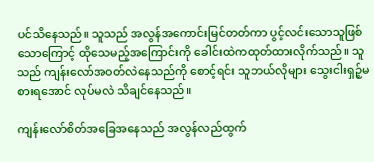ပင်သိနေသည်။ သူသည် အလွန်အကောင်းမြင်တတ်ကာ ပွင့်လင်းသောသူဖြစ်သောကြောင့် ထိုသေမည့်အကြောင်းကို ခေါင်းထဲကထုတ်ထားလိုက်သည်။ သူသည် ကျန်းလော်အဝတ်လဲနေသည်ကို စောင့်ရင်း သူဘယ်လိုများ သွေးငါးရှဉ့်မစားရအောင် လုပ်မလဲ သိချင်နေသည်။

ကျန်းလော်စိတ်အခြေအနေသည် အလွန်လည်ထွက်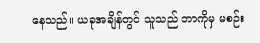နေသည်။ ယခုအချိန်တွင် သူသည် ဘာကိုမှ မစဉ်း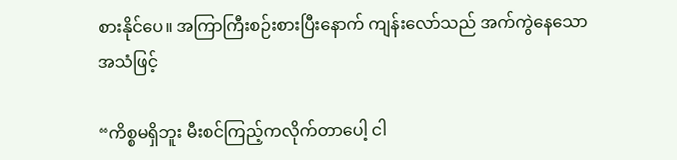စားနိုင်ပေ။ အကြာကြီးစဉ်းစားပြီးနောက် ကျန်းလော်သည် အက်ကွဲနေသော အသံဖြင့်

“ကိစ္စမရှိဘူး မီးစင်ကြည့်ကလိုက်တာပေါ့ ငါ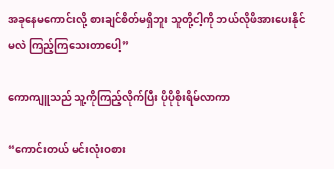အခုနေမကောင်းလို့ စားချင်စိတ်မရှိဘူး သူတို့ငါ့ကို ဘယ်လိုဖိအားပေးနိုင်မလဲ ကြည့်ကြသေးတာပေါ့”

ကောကျူသည် သူ့ကိုကြည့်လိုက်ပြီး ပိုပိုစိုးရိမ်လာကာ

“ကောင်းတယ် မင်းလုံးဝစား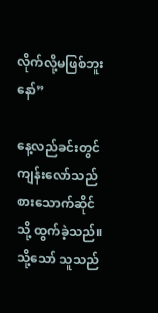လိုက်လို့မဖြစ်ဘူးနော်”

နေ့လည်ခင်းတွင် ကျန်းလော်သည် စားသောက်ဆိုင်သို့ ထွက်ခဲ့သည်။ သို့သော် သူသည်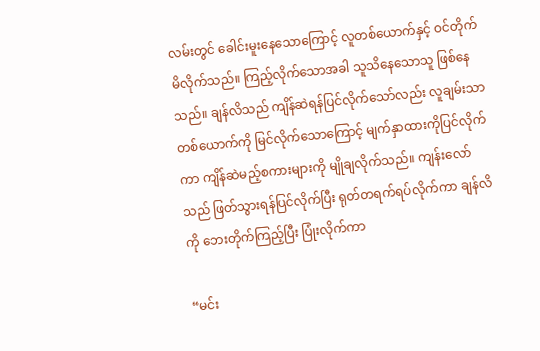လမ်းတွင် ခေါင်းမူးနေသောကြောင့် လူတစ်ယောက်နှင့် ဝင်တိုက်မိလိုက်သည်။ ကြည့်လိုက်သောအခါ သူသိနေသောသူ ဖြစ်နေသည်။ ချန်လိသည် ကျိန်ဆဲရန်ပြင်လိုက်သော်လည်း လူချမ်းသာတစ်ယောက်ကို မြင်လိုက်သောကြောင့် မျက်နှာထားကိုပြင်လိုက်ကာ ကျိန်ဆဲမည့်စကားများကို မျိုချလိုက်သည်။ ကျန်း‌လော်သည် ဖြတ်သွားရန်ပြင်လိုက်ပြီး ရုတ်တရက်ရပ်လိုက်ကာ ချန်လိကို ဘေးတိုက်ကြည့်ပြီး ပြုံးလိုက်ကာ

“မင်း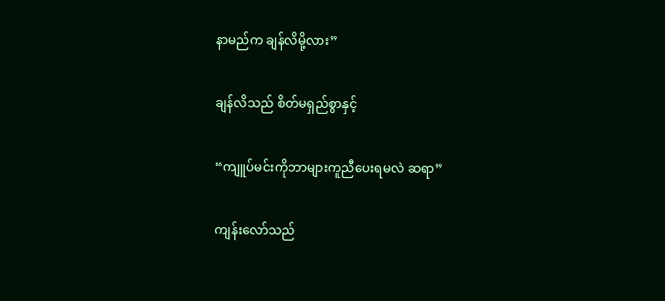နာမည်က ချန်လိမို့လား”

ချန်လိသည် စိတ်မရှည်စွာနှင့်

“ကျူပ်မင်းကိုဘာများကူညီပေးရမလဲ ဆရာ”

ကျန်းလော်သည်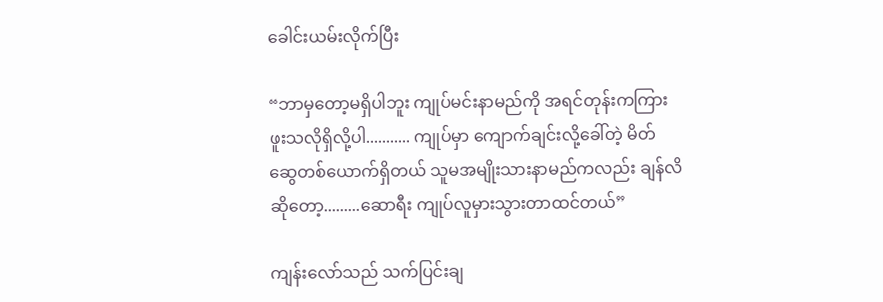ခေါင်းယမ်းလိုက်ပြီး

“ဘာမှတော့မရှိပါဘူး ကျုပ်မင်းနာမည်ကို အရင်တုန်းကကြားဖူးသလိုရှိလို့ပါ........... ကျုပ်မှာ ကျောက်ချင်းလို့ခေါ်တဲ့ မိတ်ဆွေတစ်ယောက်ရှိတယ် သူမအမျိုးသားနာမည်ကလည်း ချန်လိဆိုတော့.........ဆောရီး ကျုပ်လူမှားသွားတာထင်တယ်”

ကျန်းလော်သည် သက်ပြင်းချ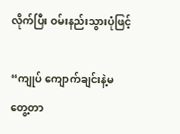လိုက်ပြီး ဝမ်းနည်းသွားပုံဖြင့်

“ကျုပ် ကျောက်ချင်းနဲ့မတွေ့တာ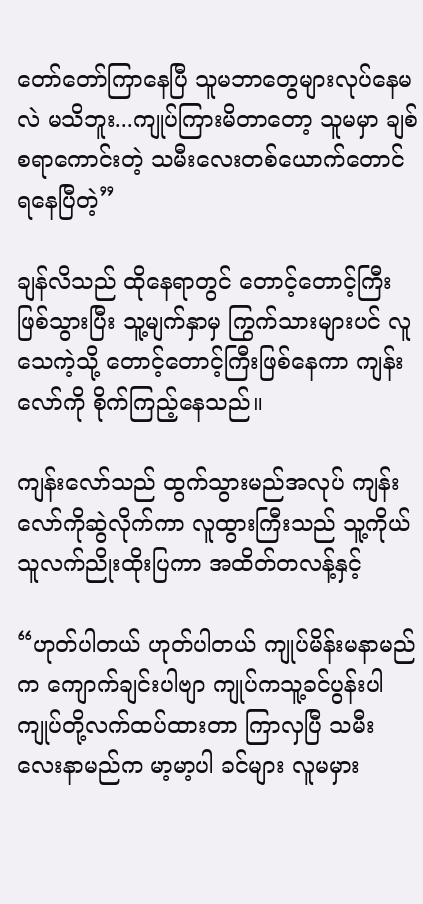တော်တော်ကြာနေပြီ သူမဘာတွေများလုပ်နေမလဲ မသိဘူး...ကျုပ်ကြားမိတာတော့ သူမမှာ ချစ်စရာကောင်းတဲ့ သမီးလေးတစ်ယောက်တောင် ရနေပြီတဲ့”

ချန်လိသည် ထိုနေရာတွင် တောင့်တောင့်ကြီးဖြစ်သွားပြီး သူ့မျက်နှာမှ ကြွက်သားများပင် လူသေကဲ့သို့ တောင့်တောင့်ကြီးဖြစ်နေကာ ကျန်းလော်ကို စိုက်ကြည့်နေသည်။

ကျန်းလော်သည် ထွက်သွားမည်အလုပ် ကျန်းလော်ကိုဆွဲလိုက်ကာ လူထွားကြီးသည် သူ့ကိုယ်သူလက်ညိုးထိုးပြကာ အထိတ်တလန့်နှင့်

“ဟုတ်ပါတယ် ဟုတ်ပါတယ် ကျုပ်မိန်းမနာမည်က ကျောက်ချင်းပါဗျာ ကျုပ်ကသူ့ခင်ပွန်းပါ ကျုပ်တို့လက်ထပ်ထားတာ ကြာလှပြီ သမီးလေးနာမည်က မာ့မာ့ပါ ခင်များ လူမမှား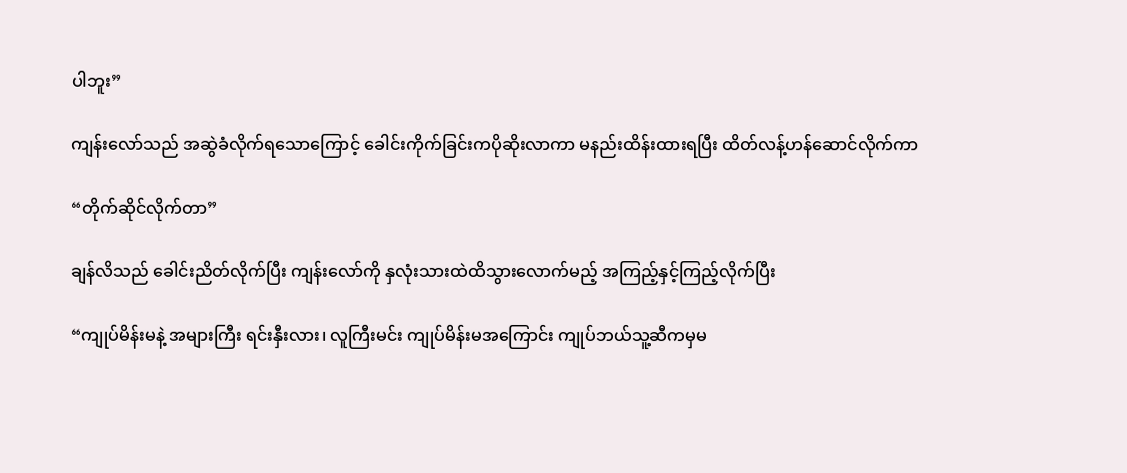ပါဘူး”

ကျန်းလော်သည် အဆွဲခံလိုက်ရသောကြောင့် ခေါင်းကိုက်ခြင်းကပိုဆိုးလာကာ မနည်းထိန်းထားရပြီး ထိတ်လန့်ဟန်ဆောင်လိုက်ကာ

“တိုက်ဆိုင်လိုက်တာ”

ချန်လိသည် ခေါင်းညိတ်လိုက်ပြီး ကျန်းလော်ကို နှလုံးသားထဲထိသွားလောက်မည့် အကြည့်နှင့်ကြည့်လိုက်ပြီး

“ကျုပ်မိန်းမနဲ့ အများကြီး ရင်းနှီးလား၊ လူကြီးမင်း ကျုပ်မိန်းမအကြောင်း ကျုပ်ဘယ်သူ့ဆီကမှမ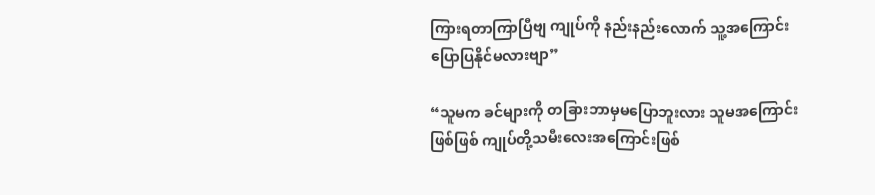ကြားရတာကြာပြီဗျ ကျုပ်ကို နည်းနည်းလောက် သူ့အကြောင်းပြောပြနိုင်မလားဗျာ”

“သူမက ခင်များကို တခြားဘာမှမပြောဘူးလား သူမအကြောင်းဖြစ်ဖြစ် ကျုပ်တို့သမီးလေးအကြောင်းဖြစ်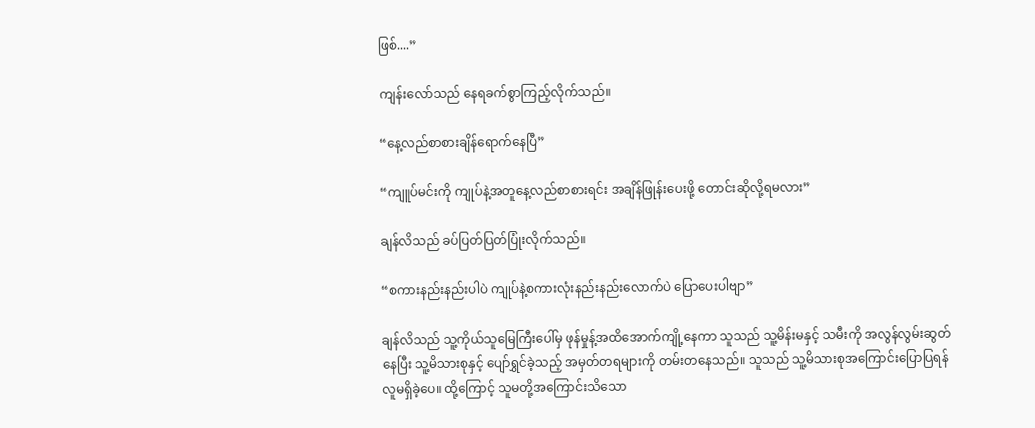ဖြစ်....”

ကျန်းလော်သည် နေရခက်စွာကြည့်လိုက်သည်။

“နေ့လည်စာစားချိန်ရောက်နေပြီ”

“ကျူပ်မင်းကို ကျုပ်နဲ့အတူနေ့လည်စာစားရင်း အချိန်ဖြုန်းပေးဖို့ တောင်းဆိုလို့ရမလား”

ချန်လိသည် ခပ်ပြတ်ပြတ်ပြုံးလိုက်သည်။

“စကားနည်းနည်းပါပဲ ကျုပ်နဲ့စကားလုံးနည်းနည်းလောက်ပဲ ပြောပေးပါဗျာ”

ချန်လိသည် သူ့ကိုယ်သူမြေကြီးပေါ်မှ ဖုန်မှုန့်အထိအောက်ကျို့နေကာ သူသည် သူ့မိန်းမနှင့် သမီးကို အလွန်လွမ်းဆွတ်နေပြီး သူ့မိသားစုနှင့် ပျော်ရွှင်ခဲ့သည့် အမှတ်တရများကို တမ်းတနေသည်။ သူသည် သူ့မိသားစုအကြောင်းပြောပြရန် လူမရှိခဲ့ပေ။ ထို့ကြောင့် သူမတို့အကြောင်းသိသော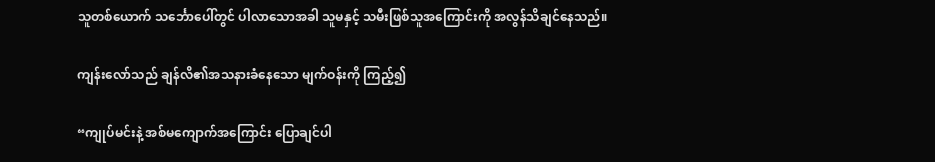သူတစ်ယောက် သင်္ဘောပေါ်တွင် ပါလာသောအခါ သူမနှင့် သမီးဖြစ်သူအကြောင်းကို အလွန်သိချင်နေသည်။

ကျန်းလော်သည် ချန်လိ၏အသနားခံနေသော မျက်ဝန်းကို ကြည့်၍

“ကျုပ်မင်းနဲ့ အစ်မကျောက်အကြောင်း ပြောချင်ပါ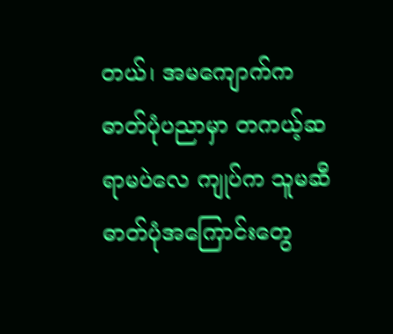တယ်၊ အမကျောက်က ဓာတ်ပုံပညာမှာ တကယ့်ဆရာမပဲလေ ကျုပ်က သူမဆီ ဓာတ်ပုံအကြောင်းတွေ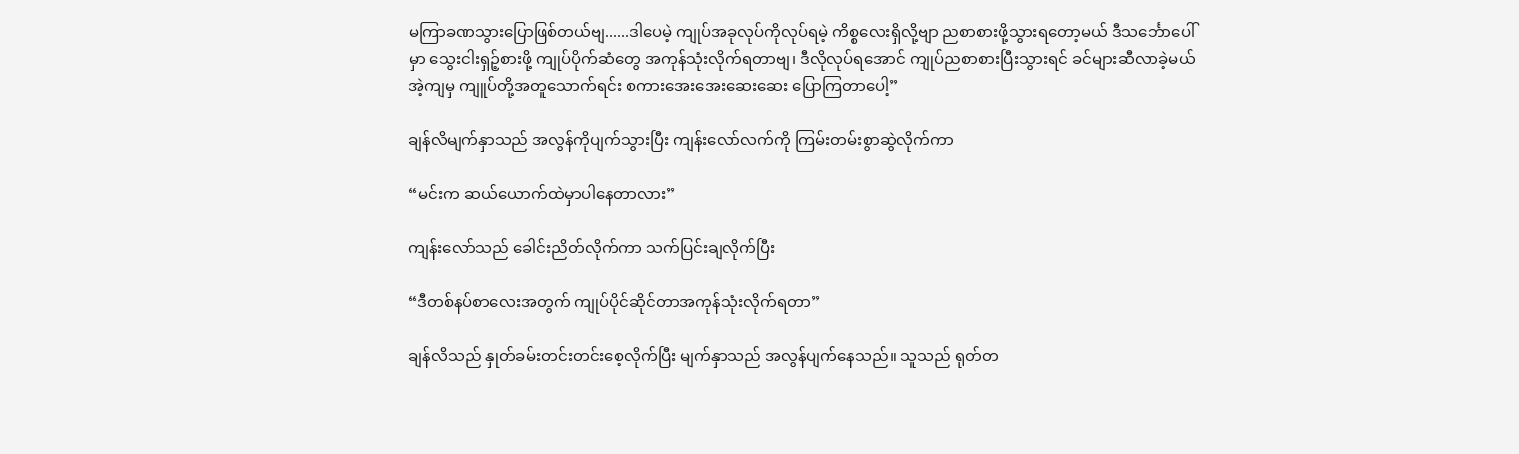မကြာခဏသွားပြောဖြစ်တယ်ဗျ......ဒါပေမဲ့ ကျုပ်အခုလုပ်ကိုလုပ်ရမဲ့ ကိစ္စလေးရှိလို့ဗျာ ညစာစားဖို့သွားရတော့မယ် ဒီသင်္ဘောပေါ်မှာ သွေးငါးရှဉ့်စားဖို့ ကျုပ်ပိုက်ဆံတွေ အကုန်သုံးလိုက်ရတာဗျ၊ ဒီလိုလုပ်ရအောင် ကျုပ်ညစာစားပြီးသွားရင် ခင်များဆီလာခဲ့မယ် အဲ့ကျမှ ကျူပ်တို့အတူသောက်ရင်း စကားအေးအေးဆေးဆေး ပြောကြတာပေါ့”

ချန်လိမျက်နှာသည် အလွန်ကိုပျက်သွားပြီး ကျန်းလော်လက်ကို ကြမ်းတမ်းစွာဆွဲလိုက်ကာ

“မင်းက ဆယ်ယောက်ထဲမှာပါနေတာလား”

ကျန်းလော်သည် ခေါင်းညိတ်လိုက်ကာ သက်ပြင်းချလိုက်ပြီး

“ဒီတစ်နပ်စာလေးအတွက် ကျုပ်ပိုင်ဆိုင်တာအကုန်သုံးလိုက်ရတာ”

ချန်လိသည် နှုတ်ခမ်းတင်းတင်းစေ့လိုက်ပြီး မျက်နှာသည် အလွန်ပျက်နေသည်။ သူသည် ရုတ်တ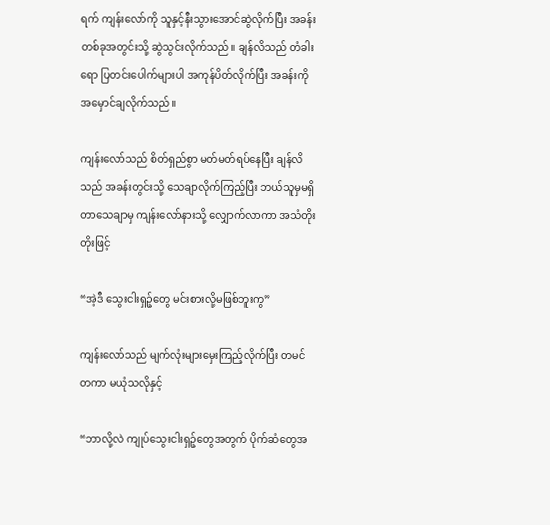ရက် ကျန်းလော်ကို သူနှင့်နီးသွားအောင်ဆွဲလိုက်ပြီး အခန်းတစ်ခုအတွင်းသို့ ဆွဲသွင်းလိုက်သည်။ ချန်လိသည် တံခါးရော ပြတင်းပေါက်များပါ အကုန်ပိတ်လိုက်ပြီး အခန်းကို အမှောင်ချလိုက်သည်။

ကျန်းလော်သည် စိတ်ရှည်စွာ မတ်မတ်ရပ်နေပြီး ချန်လိသည် အခန်းတွင်းသို့ သေချာလိုက်ကြည့်ပြီး ဘယ်သူမှမရှိတာသေချာမှ ကျန်းလော်နားသို့ လျှောက်လာကာ အသံတိုးတိုးဖြင့်

“အဲ့ဒီ သွေးငါးရှဉ့်တွေ မင်းစားလို့မဖြစ်ဘူးကွ”

ကျန်းလော်သည် မျက်လုံးများမှေးကြည့်လိုက်ပြီး တမင်တကာ မယုံသလိုနှင့်

“ဘာလို့လဲ ကျုပ်သွေးငါးရှဉ့်တွေအတွက် ပိုက်ဆံတွေအ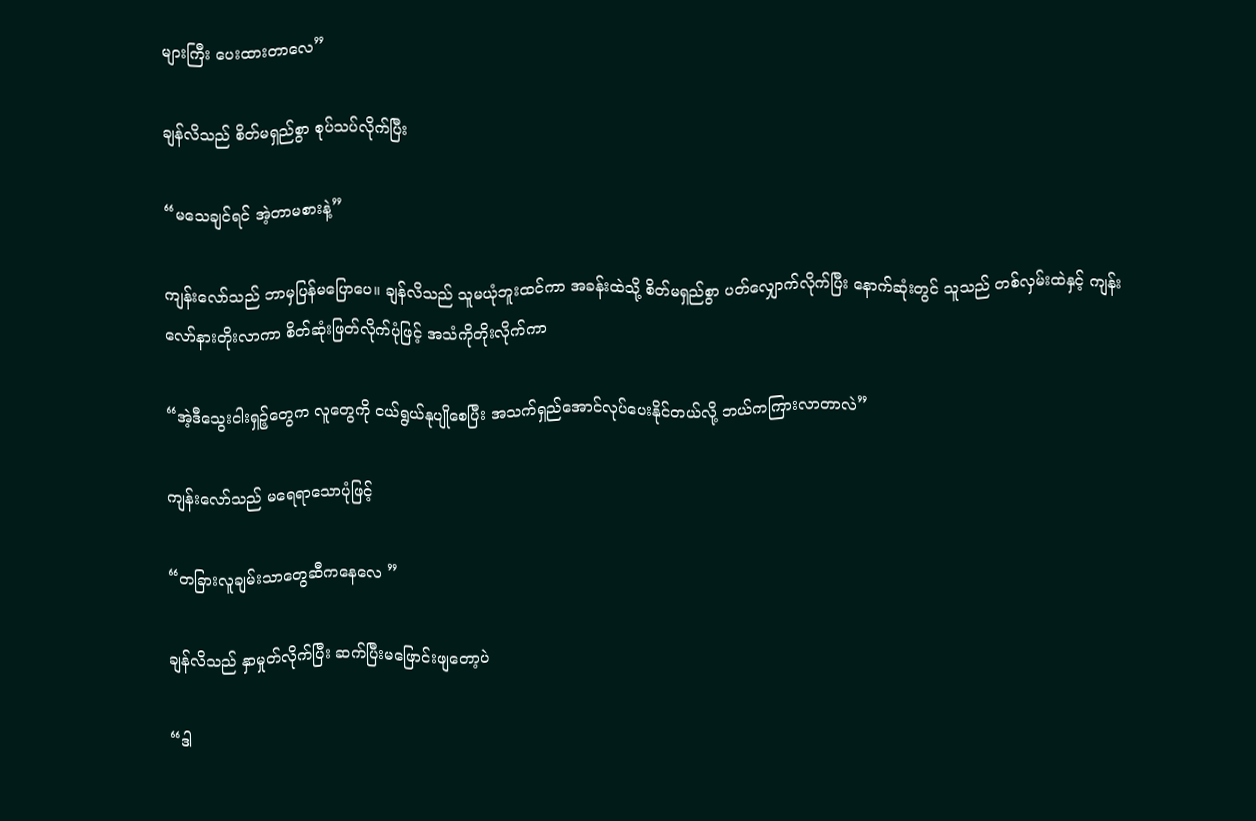များကြီး ပေးထားတာလေ”

ချန်လိသည် စိတ်မရှည်စွာ စုပ်သပ်လိုက်ပြီး

“မသေချင်ရင် အဲ့တာမစားနဲ့”

ကျန်းလော်သည် ဘာမှပြန်မပြောပေ။ ချန်လိသည် သူမယုံဘူးထင်ကာ အခန်းထဲသို့ စိတ်မရှည်စွာ ပတ်လျှောက်လိုက်ပြီး နောက်ဆုံးတွင် သူသည် တစ်လှမ်းထဲနှင့် ကျန်းလော်နားတိုးလာကာ စိတ်ဆုံးဖြတ်လိုက်ပုံဖြင့် အသံကိုတိုးလိုက်ကာ

“အဲ့ဒီသွေးငါးရှဉ့်တွေက လူတွေကို ငယ်ရွယ်နုပျိုစေပြီး အသက်ရှည်အောင်လုပ်ပေးနိုင်တယ်လို့ ဘယ်ကကြားလာတာလဲ”

ကျန်းလော်သည် မရေရာသောပုံဖြင့်

“တခြားလူချမ်းသာတွေဆီကနေလေ ”

ချန်လိသည် နှာမှုတ်လိုက်ပြီး ဆက်ပြီးမဖြောင်းဖျတော့ပဲ

“ဒါ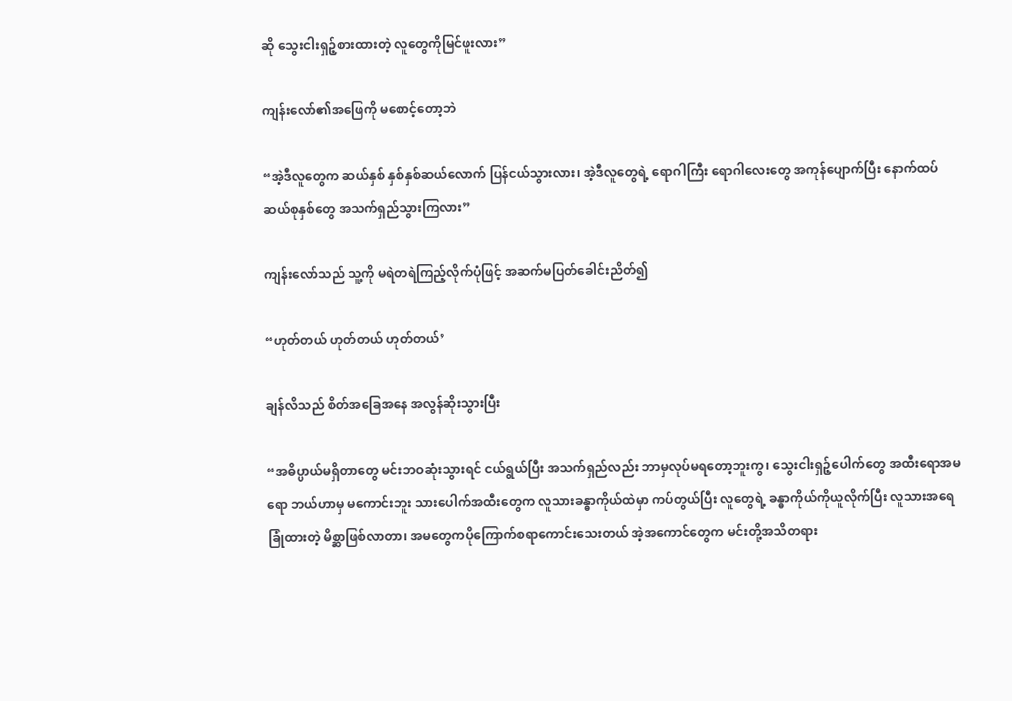ဆို သွေးငါးရှဉ့်စားထားတဲ့ လူတွေကိုမြင်ဖူးလား”

ကျန်းလော်၏အဖြေကို မစောင့်‌တော့ဘဲ

“အဲ့ဒီလူတွေက ဆယ်နှစ် နှစ်နှစ်ဆယ်လောက် ပြန်ငယ်သွားလား၊ အဲ့ဒီလူတွေရဲ့ ရောဂါကြီး ရောဂါလေးတွေ အကုန်ပျောက်ပြီး နောက်ထပ်ဆယ်စုနှစ်တွေ အသက်ရှည်သွားကြလား”

ကျန်းလော်သည် သူ့ကို မရဲတရဲကြည့်လိုက်ပုံဖြင့် အဆက်မပြတ်ခေါင်းညိတ်၍

“ဟုတ်တယ် ဟုတ်တယ် ဟုတ်တယ်’

ချန်လိသည် စိတ်အခြေအနေ အလွန်ဆိုးသွားပြီး

“အဓိပ္ပာယ်မရှိတာတွေ မင်းဘဝဆုံးသွားရင် ငယ်ရွယ်ပြီး အသက်ရှည်လည်း ဘာမှလုပ်မရတော့ဘူးကွ၊ သွေးငါးရှဉ့်ပေါက်တွေ အထီးရောအမရော ဘယ်ဟာမှ မကောင်းဘူး သားပေါက်အထီးတွေက လူသားခန္ဓာကိုယ်ထဲမှာ ကပ်တွယ်ပြီး လူတွေရဲ့ ခန္ဓာကိုယ်ကိုယူလိုက်ပြီး လူသားအရေခြုံထားတဲ့ မိစ္ဆာဖြစ်လာတာ၊ အမတွေကပိုကြောက်စရာကောင်းသေးတယ် အဲ့အကောင်တွေက မင်းတို့အသိတရား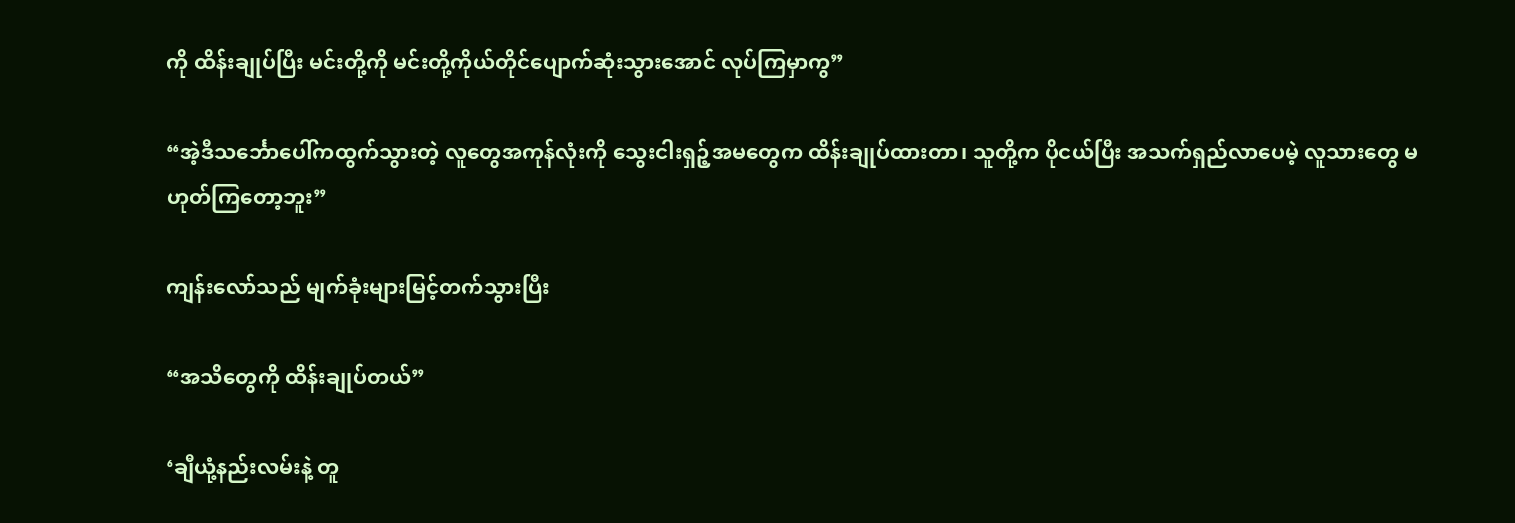ကို ထိန်းချုပ်ပြီး မင်းတို့ကို မင်းတို့ကိုယ်တိုင်ပျောက်ဆုံးသွားအောင် လုပ်ကြမှာကွ”

“အဲ့ဒီသင်္ဘောပေါ်ကထွက်သွားတဲ့ လူတွေအကုန်လုံးကို သွေးငါးရှဉ့်အမတွေက ထိန်းချုပ်ထားတာ၊ သူတို့က ပိုငယ်ပြီး အသက်ရှည်လာပေမဲ့ လူသားတွေ မဟုတ်ကြတော့ဘူး”

ကျန်းလော်သည် မျက်ခုံးများမြင့်တက်သွားပြီး

“အသိတွေကို ထိန်းချုပ်တယ်”

‘ချီယုံ့နည်းလမ်းနဲ့ တူ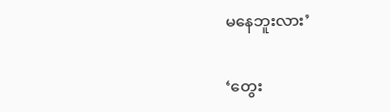မနေဘူးလား’

‘တွေး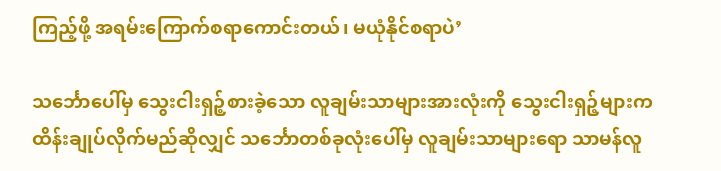ကြည့်ဖို့ အရမ်းကြောက်စရာကောင်းတယ်၊ မယုံနိုင်စရာပဲ’

သင်္ဘောပေါ်မှ သွေးငါးရှဉ့်စားခဲ့သော လူချမ်းသာများအားလုံးကို သွေးငါးရှဉ့်များက ထိန်းချုပ်လိုက်မည်ဆိုလျှင် သင်္ဘောတစ်ခုလုံးပေါ်မှ လူချမ်းသာများရော သာမန်လူ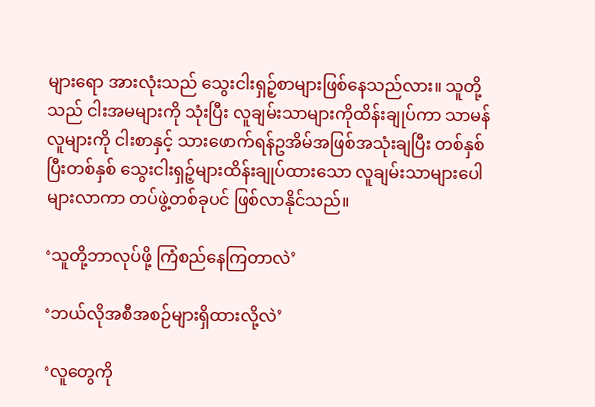များရော အားလုံးသည် သွေးငါးရှဉ့်စာများဖြစ်နေသည်လား။ သူတို့သည် ငါးအမများကို သုံးပြီး လူချမ်းသာများကိုထိန်းချုပ်ကာ သာမန်လူများကို ငါးစာနှင့် သားဖောက်ရန်ဥအိမ်အဖြစ်အသုံးချပြီး တစ်နှစ်ပြီးတစ်နှစ် သွေးငါးရှဉ့်များထိန်းချုပ်ထားသော လူချမ်းသာများပေါများလာကာ တပ်ဖွဲ့တစ်ခုပင် ဖြစ်လာနိုင်သည်။

‘သူတို့ဘာလုပ်ဖို့ ကြံစည်နေကြတာလဲ’

‘ဘယ်လိုအစီအစဉ်များရှိထားလို့လဲ’

‘လူတွေကို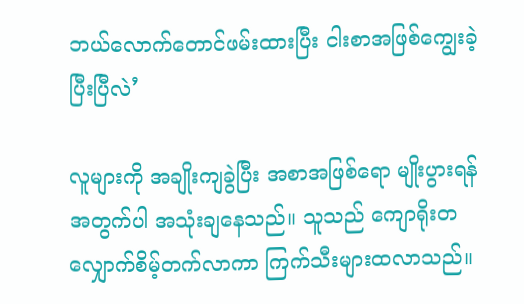ဘယ်လောက်တောင်ဖမ်းထားပြီး ငါးစာအဖြစ်ကျွေးခဲ့ပြီးပြီလဲ’

လူများကို အချိုးကျခွဲပြီး အစာအဖြစ်ရော မျိုးပွားရန်အတွက်ပါ အသုံးချနေသည်။ သူသည် ကျောရိုးတလျှောက်စိမ့်တက်လာကာ ကြက်သီးများထလာသည်။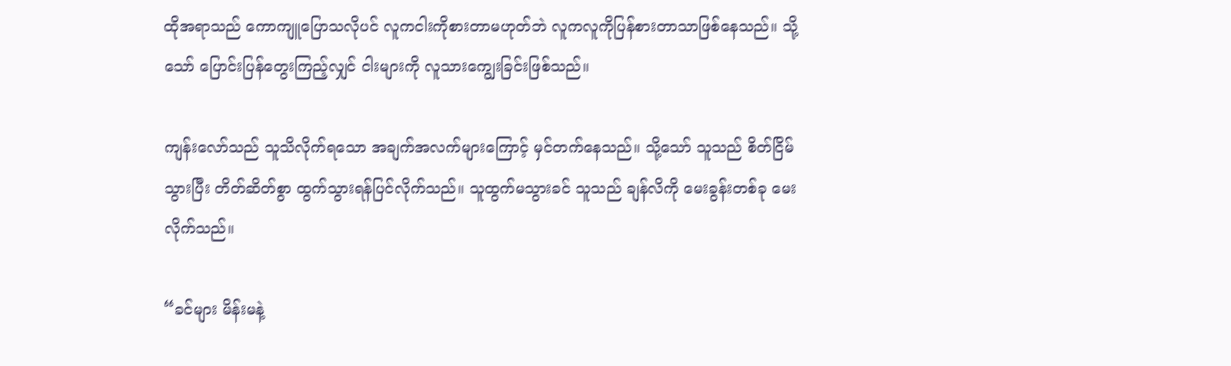ထိုအရာသည် ကောကျူပြောသလိုပင် လူကငါးကိုစားတာမဟုတ်ဘဲ လူကလူကိုပြန်စားတာသာဖြစ်နေသည်။ သို့သော် ပြောင်းပြန်တွေးကြည့်လျှင် ငါးများကို လူသားကျွေးခြင်းဖြစ်သည်။

ကျန်းလော်သည် သူသိလိုက်ရသော အချက်အလက်များကြောင့် မှင်တက်နေသည်။ သို့သော် သူသည် စိတ်ငြိမ်သွားပြီး တိတ်ဆိတ်စွာ ထွက်သွားရန်ပြင်လိုက်သည်။ သူထွက်မသွားခင် သူသည် ချန်လိကို မေးခွန်းတစ်ခု မေးလိုက်သည်။

“ခင်များ မိန်းမနဲ့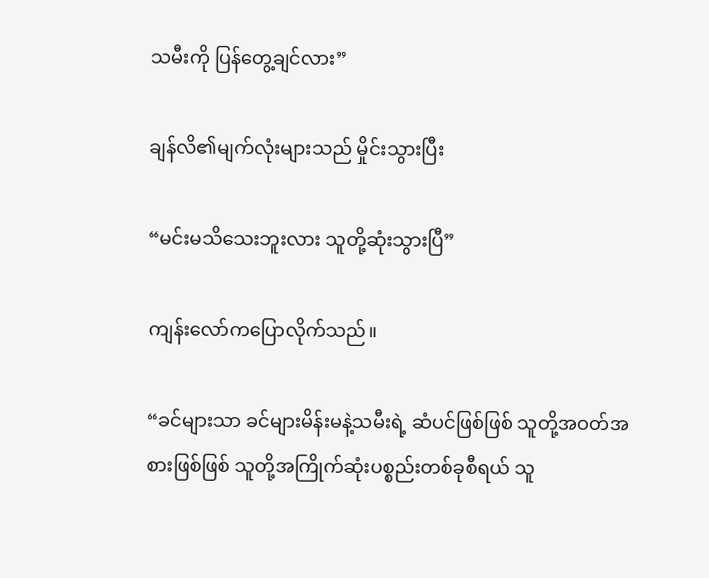သမီးကို ပြန်တွေ့ချင်လား”

ချန်လိ၏မျက်လုံးများသည် မှိုင်းသွားပြီး

“မင်းမသိသေးဘူးလား သူတို့ဆုံးသွားပြီ”

ကျန်းလော်ကပြောလိုက်သည်။

“ခင်များသာ ခင်များမိန်းမနဲ့သမီးရဲ့ ဆံပင်ဖြစ်ဖြစ် သူတို့အဝတ်အစားဖြစ်ဖြစ် သူတို့အကြိုက်ဆုံးပစ္စည်းတစ်ခုစီရယ် သူ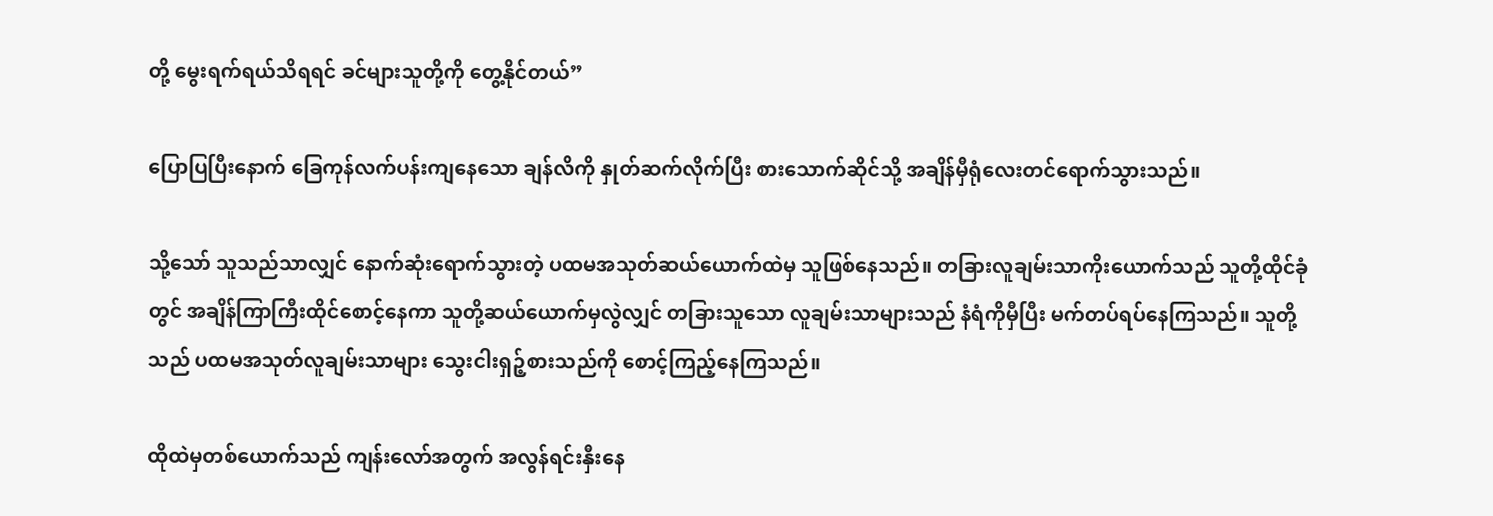တို့ မွေးရက်ရယ်သိရရင် ခင်များသူတို့ကို တွေ့နိုင်တယ်”

ပြောပြပြီးနောက် ခြေကုန်လက်ပန်းကျနေသော ချန်လိကို နှုတ်ဆက်လိုက်ပြီး စားသောက်ဆိုင်သို့ အချိန်မှီရုံလေးတင်ရောက်သွားသည်။

သို့သော် သူသည်သာလျှင် နောက်ဆုံးရောက်သွားတဲ့ ပထမအသုတ်ဆယ်ယောက်ထဲမှ သူဖြစ်နေသည်။ တခြားလူချမ်းသာကိုးယောက်သည် သူတို့ထိုင်ခုံတွင် အချိန်ကြာကြီးထိုင်စောင့်နေကာ သူတို့ဆယ်ယောက်မှလွဲလျှင် တခြားသူသော လူချမ်းသာများသည် နံရံကိုမှီပြီး မက်တပ်ရပ်နေကြသည်။ သူတို့သည် ပထမအသုတ်လူချမ်းသာများ သွေးငါးရှဉ့်စားသည်ကို စောင့်ကြည့်နေကြသည်။

ထိုထဲမှတစ်ယောက်သည် ကျန်းလော်အတွက် အလွန်ရင်းနှီးနေ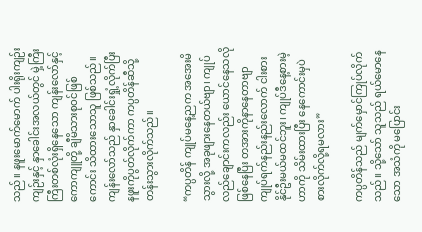သည်။ နဖူးမောက်မောက် ပါးရိုးကျဉ်းကျဉ်းနှင့် နှာခေါင်းအလယ်တွင် မှဲ့ကြီးကြီးတစ်လုံးရှိနေသော ကျန်းလော်နှင့် ကောကျူတို့ ချီမိသားစုဝင်ဖြစ်ကောင်း သိထားသောသူ ဖြစ်သည်။ ကျန်းလော်သည် နှာခေါင်းရှုံ့လိုက်ပြီး နဖူးကိုပွတ်လိုက်ကာ ကပ္ပတိန်ဆီသို့ တန်းသွားလိုက်သည်။

“ကပ္ပတိန် ကျုပ်မနေ့ညက အအေးမိသွားလို့ အခုဖျားနေတယ်ဗျာ၊ ကျုပ်လည်ချောင်းကလည်း ယောင်နေသလိုဖြစ်နေပြီး တအားကိုနာနေတာဗျာ ကျုပ်ရက်နည်းနည်းလောက် ငါးစားနိုင်ဦးမယ်မထင်ဘူး၊ ကျုပ်ဒီနေ့စားမဲ့ဟာကို သိမ်းထားပြီး နေကောင်းမှပဲ စားလိုက်လို့ရမလား”

ကပ္ပတိန်သည် မျက်မှောင်ကြုပ်လိုက်သည်။ သို့သော် သူသည် ရယ်မောနေသော အသံကို မပြောင်း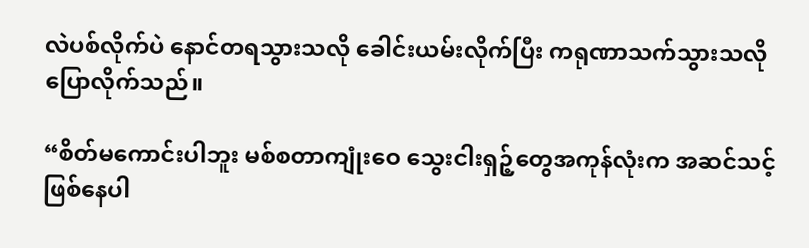လဲပစ်လိုက်ပဲ နောင်တရသွားသလို ခေါင်းယမ်းလိုက်ပြီး ကရုဏာသက်သွားသလို ပြောလိုက်သည်။

“စိတ်မကောင်းပါဘူး မစ်စတာကျုံးဝေ သွေးငါးရှဉ့်တွေအကုန်လုံးက အဆင်သင့်ဖြစ်နေပါ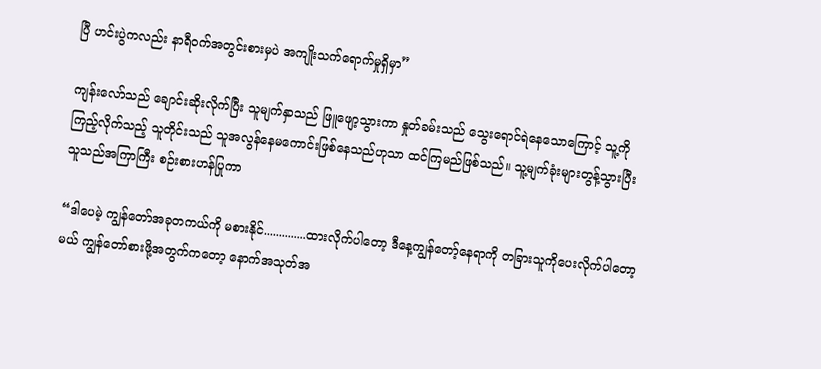ပြီ ဟင်းပွဲကလည်း နာရီဝက်အတွင်းစားမှပဲ အကျိုးသက်ရောက်မှုရှိမှာ”

ကျန်းလော်သည် ချောင်းဆိုးလိုက်ပြီး သူမျက်နှာသည် ဖြူဖျော့သွားကာ နှုတ်ခမ်းသည် သွေးရောင်ရဲနေသောကြောင့် သူ့ကိုကြည့်လိုက်သည့် သူတိုင်းသည် သူအလွန်နေမကောင်းဖြစ်နေသည်ဟုသာ ထင်ကြမည်ဖြစ်သည်။ သူ့မျက်ခုံးများတွန့်သွားပြီး သူသည်အကြာကြီး စဉ်းစားဟန်ပြုကာ

“ဒါပေမဲ့ ကျွန်တော်အခုတကယ်ကို မစားနိုင်..............ထားလိုက်ပါတော့ ဒီနေ့ကျွန်တော့်နေရာကို တခြားသူကိုပေးလိုက်ပါတော့မယ် ကျွန်တော်စားဖို့အတွက်ကတော့ နောက်အသုတ်အ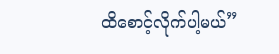ထိစောင့်လိုက်ပါ့မယ်”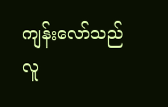ကျန်းလော်သည် လူ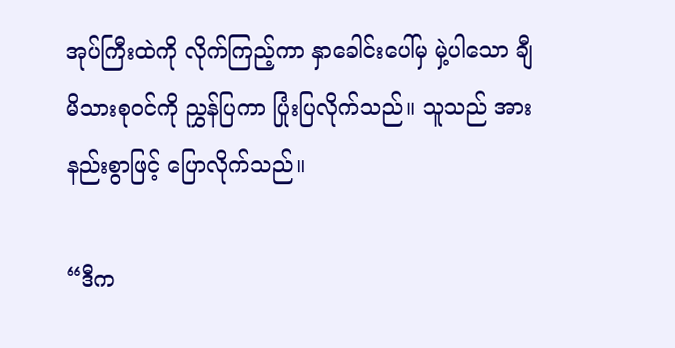အုပ်ကြီးထဲကို လိုက်ကြည့်ကာ နှာခေါင်းပေါ်မှ မှဲ့ပါသော ချီမိသားစုဝင်ကို ညွှန်ပြကာ ပြုံးပြလိုက်သည်။ သူသည် အားနည်းစွာဖြင့် ပြောလိုက်သည်။

“ဒီက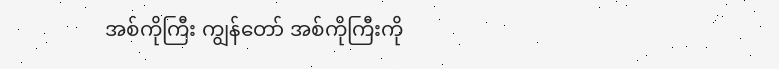အစ်ကိုကြီး ကျွန်တော် အစ်ကိုကြီးကို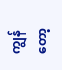ကျွန်တော့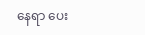နေရာ ပေး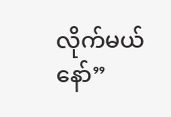လိုက်မယ်နော်”